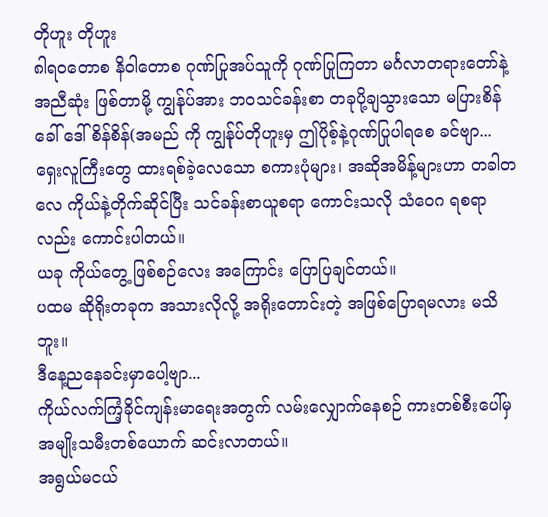တိုဟူး တိုဟူး
၈ါရဝတောစ နိဝါတောစ ဂုဏ်ပြုအပ်သူကို ဂုဏ်ပြုကြတာ မင်္ဂလာတရားတော်နဲ့အညီဆုံး ဖြစ်တာမို့ ကျွန်ုပ်အား ဘဝသင်ခန်းစာ တခုပို့ချသွားသော မပြားစိန် ခေါ် ဒေါ်စိန်စိန်(အမည် ကို ကျွန်ုပ်တိုဟူးမှ ဤပိုစ့်နဲ့ဂုဏ်ပြုပါရစေ ခင်ဗျာ...
ရှေးလူကြီးတွေ ထားရစ်ခဲ့လေသော စကားပုံများ၊ အဆိုအမိန့်များဟာ တခါတလေ ကိုယ်နဲ့တိုက်ဆိုင်ပြီး သင်ခန်းစာယူစရာ ကောင်းသလို သံဝေဂ ရစရာလည်း ကောင်းပါတယ်။
ယခု ကိုယ်တွေ့ ဖြစ်စဉ်လေး အကြောင်း ပြောပြချင်တယ်။
ပထမ ဆိုရိုးတခုက အသားလိုလို့ အရိုးတောင်းတဲ့ အဖြစ်ပြောရမလား မသိဘူး။
ဒီနေ့ညနေခင်းမှာပေါ့ဗျာ...
ကိုယ်လက်ကြံ့ခိုင်ကျန်းမာရေးအတွက် လမ်းလျှောက်နေစဉ် ကားတစ်စီးပေါ်မှ အမျိုးသမီးတစ်ယောက် ဆင်းလာတယ်။
အရွယ်မငယ်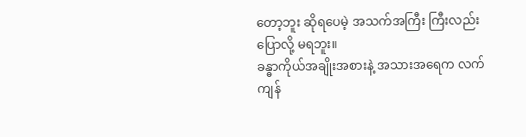တော့ဘူး ဆိုရပေမဲ့ အသက်အကြီး ကြီးလည်းပြောလို့ မရဘူး။
ခန္ဓာကိုယ်အချိုးအစားနဲ့ အသားအရေက လက်ကျန်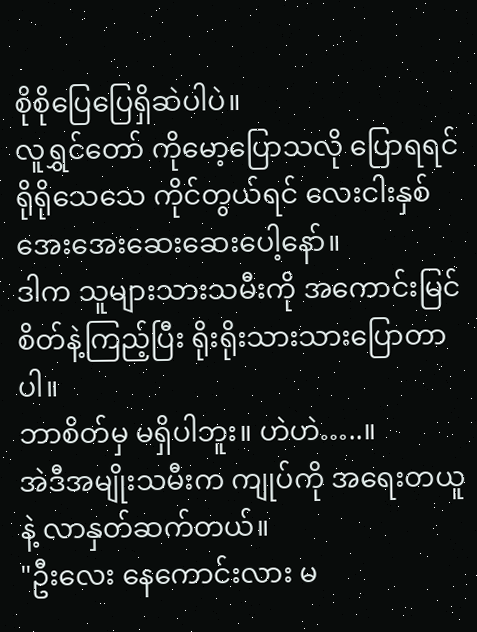စိုစိုပြေပြေရှိဆဲပါပဲ။
လူရွှင်တော် ကိုမော့ပြောသလို ပြောရရင် ရိုရိုသေသေ ကိုင်တွယ်ရင် လေးငါးနှစ် အေးအေးဆေးဆေးပေါ့နော်။
ဒါက သူများသားသမီးကို အကောင်းမြင်စိတ်နဲ့ကြည့်ပြီး ရိုးရိုးသားသားပြောတာပါ။
ဘာစိတ်မှ မရှိပါဘူး။ ဟဲဟဲ…..။
အဲဒီအမျိုးသမီးက ကျုပ်ကို အရေးတယူနဲ့ လာနှတ်ဆက်တယ်။
"ဦးလေး နေကောင်းလား မ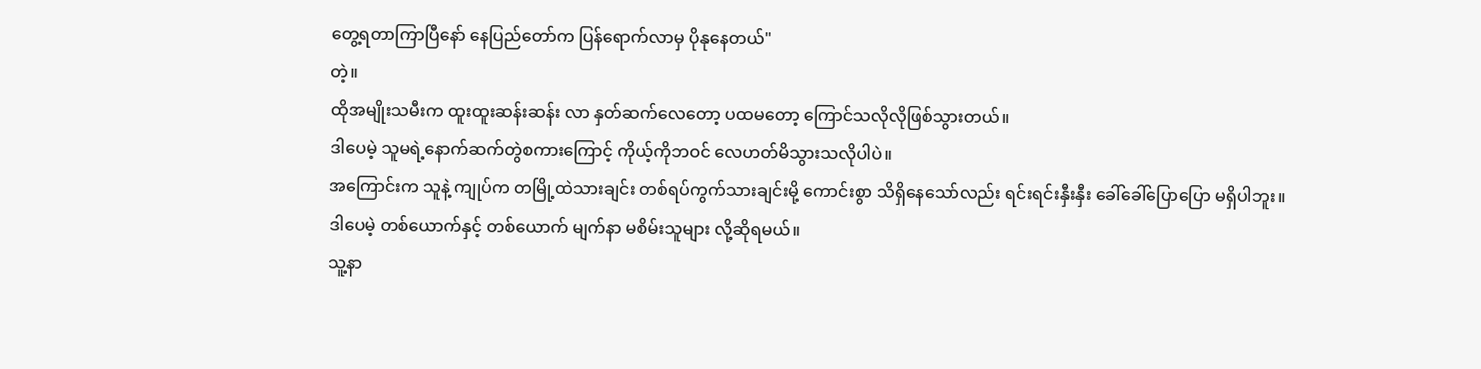တွေ့ရတာကြာပြီနော် နေပြည်တော်က ပြန်ရောက်လာမှ ပိုနုနေတယ်"
တဲ့။
ထိုအမျိုးသမီးက ထူးထူးဆန်းဆန်း လာ နှတ်ဆက်လေတော့ ပထမတော့ ကြောင်သလိုလိုဖြစ်သွားတယ်။
ဒါပေမဲ့ သူမရဲ့နောက်ဆက်တွဲစကားကြောင့် ကိုယ့်ကိုဘဝင် လေဟတ်မိသွားသလိုပါပဲ။
အကြောင်းက သူနဲ့ ကျုပ်က တမြို့ထဲသားချင်း တစ်ရပ်ကွက်သားချင်းမို့ ကောင်းစွာ သိရှိနေသော်လည်း ရင်းရင်းနှီးနှီး ခေါ်ခေါ်ပြောပြော မရှိပါဘူး။
ဒါပေမဲ့ တစ်ယောက်နှင့် တစ်ယောက် မျက်နာ မစိမ်းသူများ လို့ဆိုရမယ်။
သူ့နာ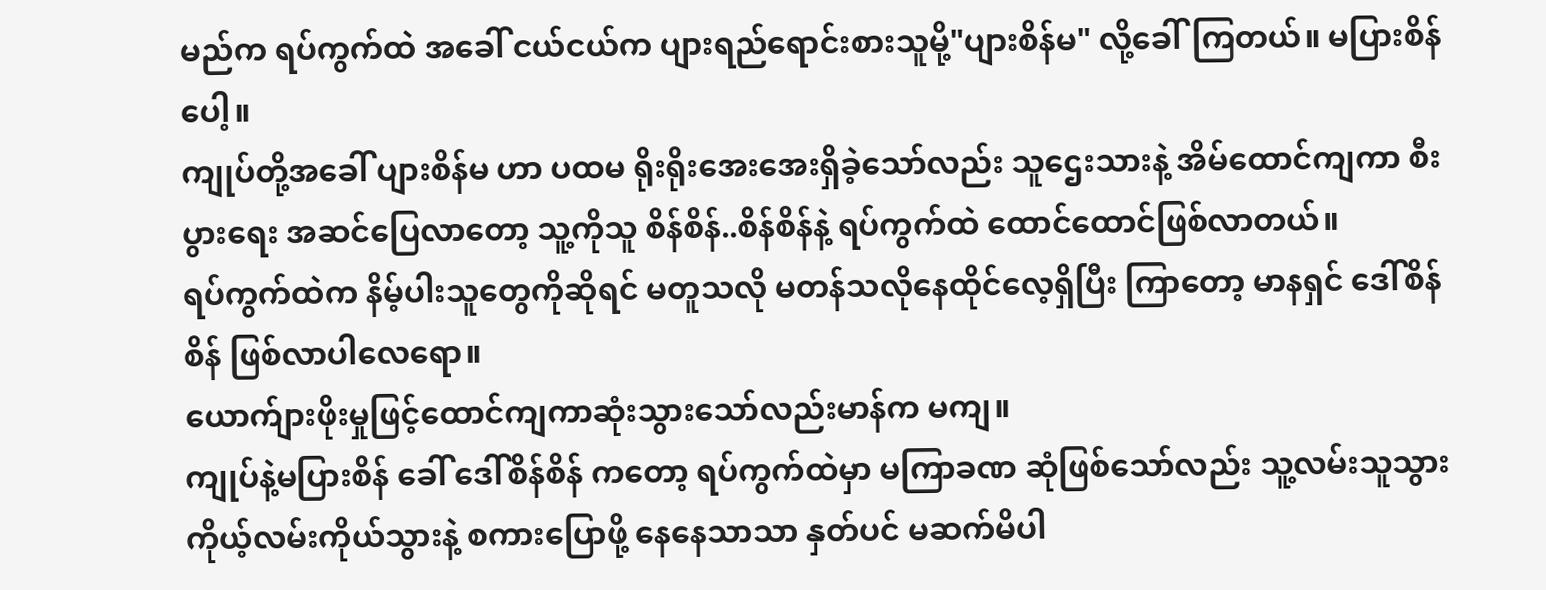မည်က ရပ်ကွက်ထဲ အခေါ် ငယ်ငယ်က ပျားရည်ရောင်းစားသူမို့"ပျားစိန်မ" လို့ခေါ်ကြတယ်။ မပြားစိန်ပေါ့။
ကျုပ်တို့အခေါ် ပျားစိန်မ ဟာ ပထမ ရိုးရိုးအေးအေးရှိခဲ့သော်လည်း သူဌေးသားနဲ့ အိမ်ထောင်ကျကာ စီးပွားရေး အဆင်ပြေလာတော့ သူ့ကိုသူ စိန်စိန်..စိန်စိန်နဲ့ ရပ်ကွက်ထဲ ထောင်ထောင်ဖြစ်လာတယ်။
ရပ်ကွက်ထဲက နိမ့်ပါးသူတွေကိုဆိုရင် မတူသလို မတန်သလိုနေထိုင်လေ့ရှိပြီး ကြာတော့ မာနရှင် ဒေါ်စိန်စိန် ဖြစ်လာပါလေရော။
ယောက်ျားဖိုးမှုဖြင့်ထောင်ကျကာဆုံးသွားသော်လည်းမာန်က မကျ။
ကျုပ်နဲ့မပြားစိန် ခေါ် ဒေါ်စိန်စိန် ကတော့ ရပ်ကွက်ထဲမှာ မကြာခဏ ဆုံဖြစ်သော်လည်း သူ့လမ်းသူသွား ကိုယ့်လမ်းကိုယ်သွားနဲ့ စကားပြောဖို့ နေနေသာသာ နှတ်ပင် မဆက်မိပါ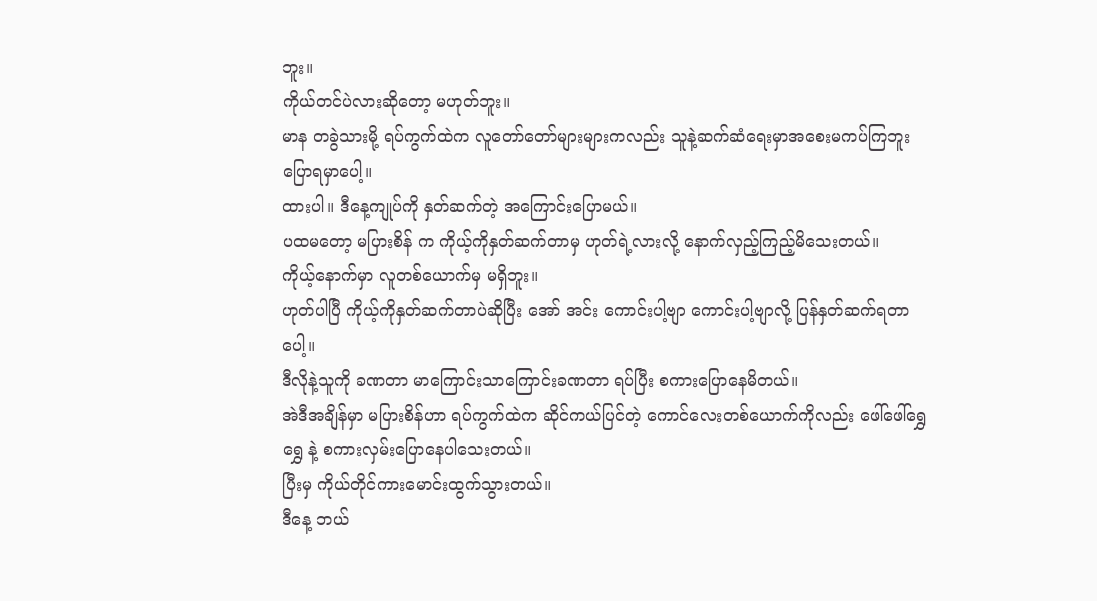ဘူး။
ကိုယ်တင်ပဲလားဆိုတော့ မဟုတ်ဘူး။
မာန တခွဲသားမို့ ရပ်ကွက်ထဲက လူတော်တော်များများကလည်း သူနဲ့ဆက်ဆံရေးမှာအစေးမကပ်ကြဘူး ပြောရမှာပေါ့။
ထားပါ။ ဒီနေ့ကျုပ်ကို နှတ်ဆက်တဲ့ အကြောင်းပြောမယ်။
ပထမတော့ မပြားစိန် က ကိုယ့်ကိုနှတ်ဆက်တာမှ ဟုတ်ရဲ့လားလို့ နောက်လှည့်ကြည့်မိသေးတယ်။
ကိုယ့်နောက်မှာ လူတစ်ယောက်မှ မရှိဘူး။
ဟုတ်ပါပြီ ကိုယ့်ကိုနှတ်ဆက်တာပဲဆိုပြီး အော် အင်း ကောင်းပါ့ဗျာ ကောင်းပါ့ဗျာလို့ ပြန်နှတ်ဆက်ရတာပေါ့။
ဒီလိုနဲ့သူကို ခဏတာ မာကြောင်းသာကြောင်းခဏတာ ရပ်ပြီး စကားပြောနေမိတယ်။
အဲဒီအချိန်မှာ မပြားစိန်ဟာ ရပ်ကွက်ထဲက ဆိုင်ကယ်ပြင်တဲ့ ကောင်လေးတစ်ယောက်ကိုလည်း ဖေါ်ဖေါ်ရွှေရွှေ နဲ့ စကားလှမ်းပြောနေပါသေးတယ်။
ပြီးမှ ကိုယ်တိုင်ကားမောင်းထွက်သွားတယ်။
ဒီနေ့ ဘယ်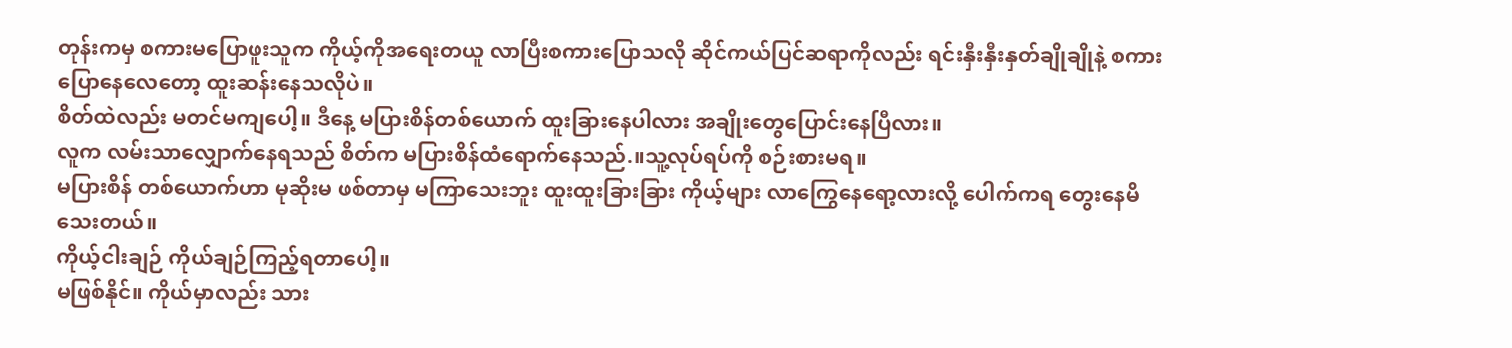တုန်းကမှ စကားမပြောဖူးသူက ကိုယ့်ကိုအရေးတယူ လာပြီးစကားပြောသလို ဆိုင်ကယ်ပြင်ဆရာကိုလည်း ရင်းနှီးနှီးနှတ်ချိုချိုနဲ့ စကားပြောနေလေတော့ ထူးဆန်းနေသလိုပဲ။
စိတ်ထဲလည်း မတင်မကျပေါ့။ ဒီနေ့ မပြားစိန်တစ်ယောက် ထူးခြားနေပါလား အချိုးတွေပြောင်းနေပြီလား။
လူက လမ်းသာလျှောက်နေရသည် စိတ်က မပြားစိန်ထံရောက်နေသည်.။သူ့လုပ်ရပ်ကို စဉ်းစားမရ။
မပြားစိန် တစ်ယောက်ဟာ မုဆိုးမ ဖစ်တာမှ မကြာသေးဘူး ထူးထူးခြားခြား ကိုယ့်များ လာကြွေနေရော့လားလို့ ပေါက်ကရ တွေးနေမိသေးတယ်။
ကိုယ့်ငါးချဉ် ကိုယ်ချဉ်ကြည့်ရတာပေါ့။
မဖြစ်နိုင်။ ကိုယ်မှာလည်း သား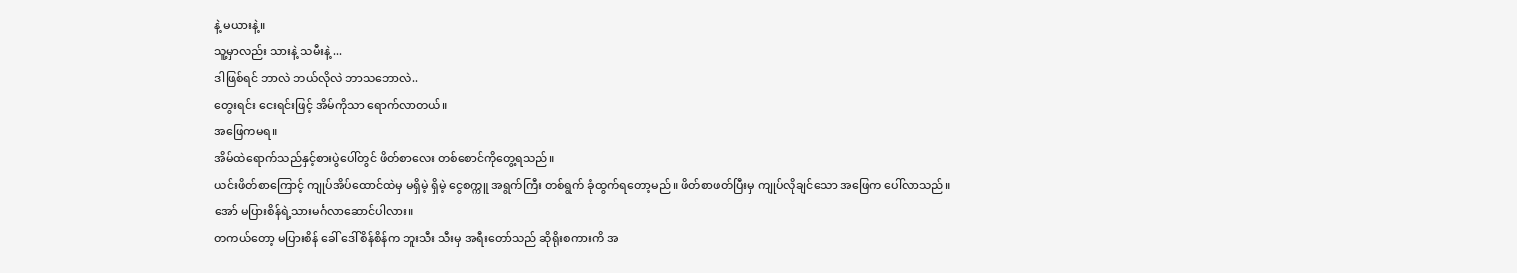နဲ့ မယားနဲ့။
သူ့မှာလည်း သားနဲ့ သမီးနဲ့ ...
ဒါဖြစ်ရင် ဘာလဲ ဘယ်လိုလဲ ဘာသဘောလဲ..
တွေးရင်း ငေးရင်းဖြင့် အိမ်ကိုသာ ရောက်လာတယ်။
အဖြေကမရ။
အိမ်ထဲရောက်သည်နှင့်စားပွဲပေါ်တွင် ဖိတ်စာလေး တစ်စောင်ကိုတွေ့ရသည်။
ယင်းဖိတ်စာကြောင့် ကျုပ်အိပ်ထောင်ထဲမှ မရှိမဲ့ ရှိမဲ့ ငွေစက္ကူ အရွက်ကြီး တစ်ရွက် ခုံထွက်ရတော့မည်။ ဖိတ်စာဖတ်ပြီးမှ ကျုပ်လိုချင်သော အဖြေက ပေါ်လာသည်။
အော် မပြားစိန်ရဲ့သားမင်္ဂလာဆောင်ပါလား။
တကယ်တော့ မပြားစိန် ခေါ် ဒေါ်စိန်စိန်က ဘူးသီး သီးမှ အရီးတော်သည် ဆိုရိုးစကားကိ အ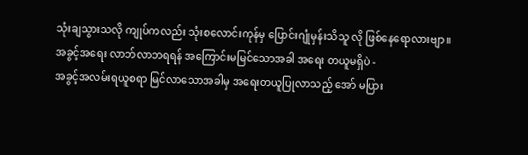သုံးချသွားသလို ကျုပ်ကလည်း သုံးစလောင်းကုန်မှ ပြောင်းဂျုံမှန်းသိသူ လို ဖြစ်နေရောလားဗျာ။
အခွင့်အရေး လာဘ်လာဘရရန် အကြောင်းမမြင်သောအခါ အရေး တယူမရှိပဲ -
အခွင့်အလမ်းရယူစရာ မြင်လာသောအခါမှ အရေးတယူပြုလာသည့် အော် မပြား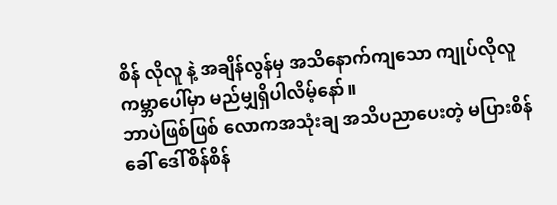စိန် လိုလူ နဲ့ အချိန်လွန်မှ အသိနောက်ကျသော ကျုပ်လိုလူ ကမ္ဘာပေါ်မှာ မည်မျှရှိပါလိမ့်နော်။
ဘာပဲဖြစ်ဖြစ် လောကအသုံးချ အသိပညာပေးတဲ့ မပြားစိန် ခေါ် ဒေါ်စိန်စိန်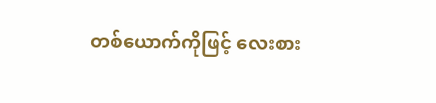တစ်ယောက်ကိုဖြင့် လေးစား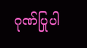ဂုဏ်ပြုပါ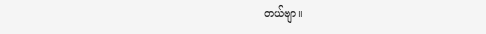တယ်ဗျာ။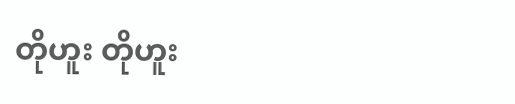တိုဟူး တိုဟူး